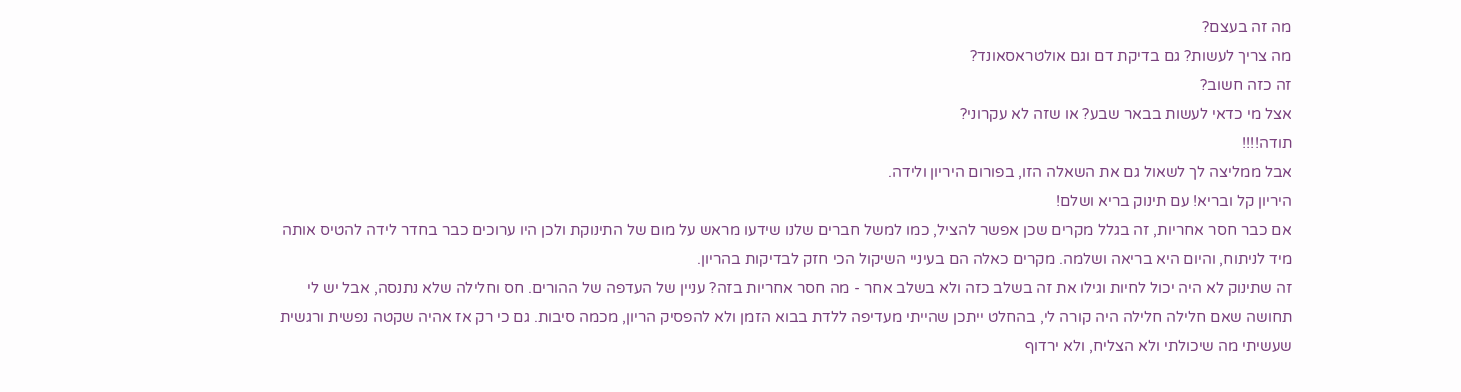מה זה בעצם?
מה צריך לעשות? גם בדיקת דם וגם אולטראסאונד?
זה כזה חשוב?
אצל מי כדאי לעשות בבאר שבע? או שזה לא עקרוני?
תודה!!!!
אבל ממליצה לך לשאול גם את השאלה הזו, בפורום היריון ולידה.
היריון קל ובריא! עם תינוק בריא ושלם!
אם כבר חסר אחריות, זה בגלל מקרים שכן אפשר להציל, כמו למשל חברים שלנו שידעו מראש על מום של התינוקת ולכן היו ערוכים כבר בחדר לידה להטיס אותה מיד לניתוח, והיום היא בריאה ושלמה. מקרים כאלה הם בעיניי השיקול הכי חזק לבדיקות בהריון.
זה שתינוק לא היה יכול לחיות וגילו את זה בשלב כזה ולא בשלב אחר - מה חסר אחריות בזה? עניין של העדפה של ההורים. חס וחלילה שלא נתנסה, אבל יש לי תחושה שאם חלילה חלילה היה קורה לי, בהחלט ייתכן שהייתי מעדיפה ללדת בבוא הזמן ולא להפסיק הריון, מכמה סיבות. גם כי רק אז אהיה שקטה נפשית ורגשית שעשיתי מה שיכולתי ולא הצליח, ולא ירדוף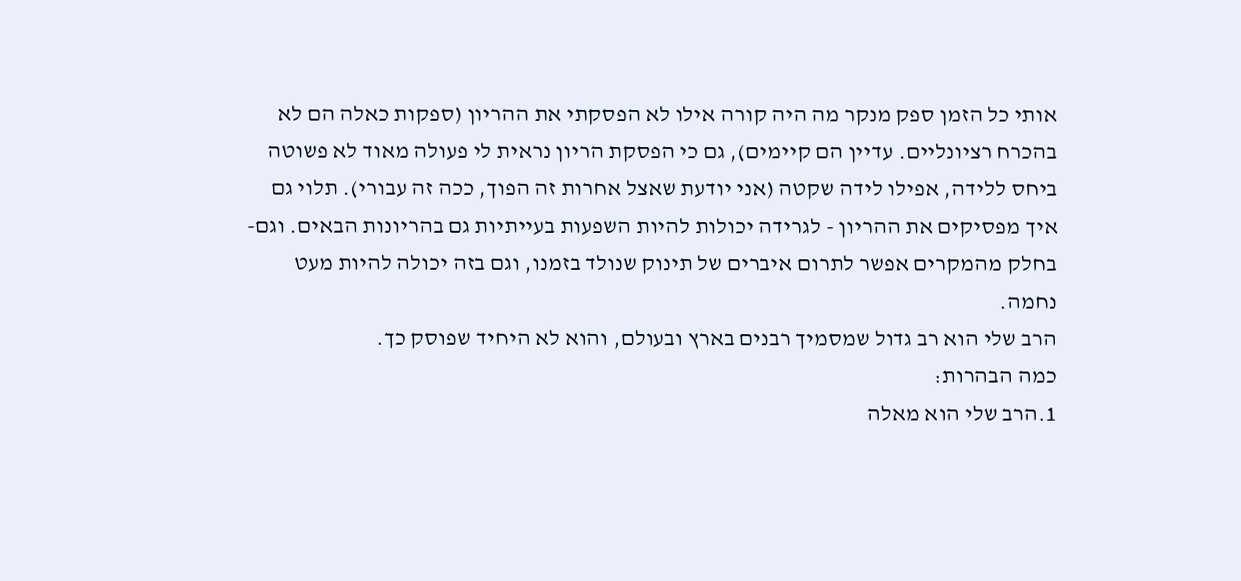אותי כל הזמן ספק מנקר מה היה קורה אילו לא הפסקתי את ההריון (ספקות כאלה הם לא בהכרח רציונליים. עדיין הם קיימים), גם כי הפסקת הריון נראית לי פעולה מאוד לא פשוטה ביחס ללידה, אפילו לידה שקטה (אני יודעת שאצל אחרות זה הפוך, ככה זה עבורי). תלוי גם איך מפסיקים את ההריון - לגרידה יכולות להיות השפעות בעייתיות גם בהריונות הבאים. וגם- בחלק מהמקרים אפשר לתרום איברים של תינוק שנולד בזמנו, וגם בזה יכולה להיות מעט נחמה.
הרב שלי הוא רב גדול שמסמיך רבנים בארץ ובעולם, והוא לא היחיד שפוסק כך.
כמה הבהרות:
1.הרב שלי הוא מאלה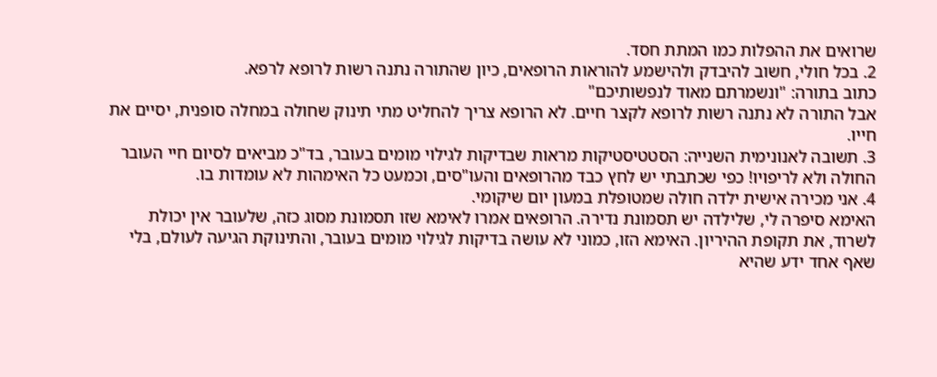שרואים את ההפלות כמו המתת חסד.
2. בכל חולי, חשוב להיבדק ולהישמע להוראות הרופאים, כיון שהתורה נתנה רשות לרופא לרפא.
כתוב בתורה: "ונשמרתם מאוד לנפשותיכם"
אבל התורה לא נתנה רשות לרופא לקצר חיים. לא הרופא צריך להחליט מתי תינוק שחולה במחלה סופנית, יסיים את חייו.
3. תשובה לאנונימית השנייה: הסטטיסטיקות מראות שבדיקות לגילוי מומים בעובר, בד"כ מביאים לסיום חיי העובר החולה ולא לריפויו! כפי שכתבתי יש לחץ כבד מהרופאים והעו"סים, וכמעט כל האימהות לא עומדות בו.
4. אני מכירה אישית ילדה חולה שמטופלת במעון יום שיקומי.
האימא סיפרה לי, שלילדה יש תסמונת נדירה. הרופאים אמרו לאימא שזו תסמונת מסוג כזה, שלעובר אין יכולת לשרוד, את תקופת ההיריון. האימא הזו, כמוני לא עושה בדיקות לגילוי מומים בעובר, והתינוקת הגיעה לעולם, בלי שאף אחד ידע שהיא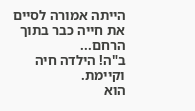הייתה אמורה לסיים את חייה כבר בתוך הרחם...
ב"ה! הילדה חיה וקיימת.
הוא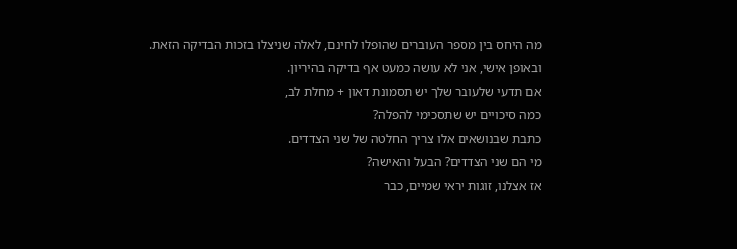מה היחס בין מספר העוברים שהופלו לחינם, לאלה שניצלו בזכות הבדיקה הזאת.
ובאופן אישי, אני לא עושה כמעט אף בדיקה בהיריון.
אם תדעי שלעובר שלך יש תסמונת דאון + מחלת לב,
כמה סיכויים יש שתסכימי להפלה?
כתבת שבנושאים אלו צריך החלטה של שני הצדדים.
מי הם שני הצדדים? הבעל והאישה?
אז אצלנו, זוגות יראי שמיים, כבר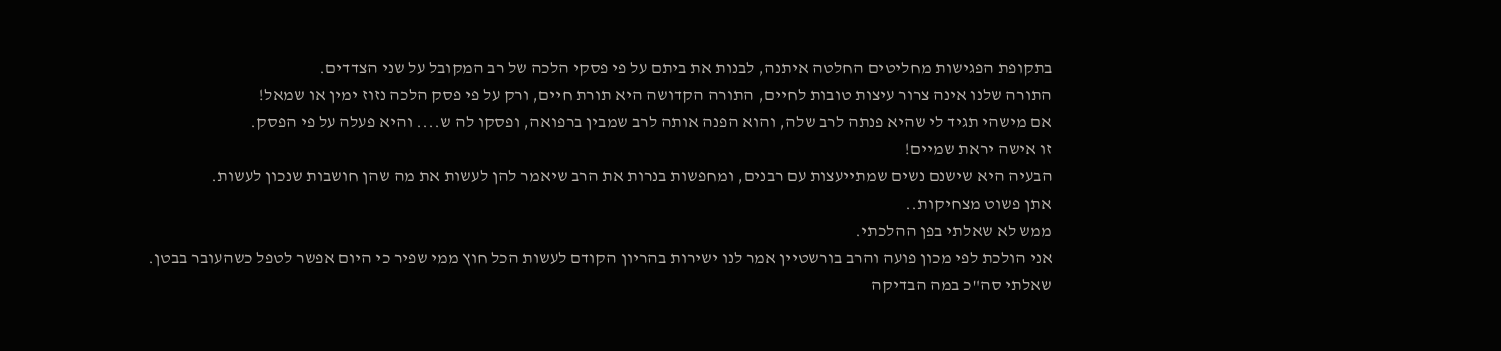בתקופת הפגישות מחליטים החלטה איתנה, לבנות את ביתם על פי פסקי הלכה של רב המקובל על שני הצדדים.
התורה שלנו אינה צרור עיצות טובות לחיים, התורה הקדושה היא תורת חיים, ורק על פי פסק הלכה נזוז ימין או שמאל!
אם מישהי תגיד לי שהיא פנתה לרב שלה, והוא הפנה אותה לרב שמבין ברפואה, ופסקו לה ש.... והיא פעלה על פי הפסק.
זו אישה יראת שמיים!
הבעיה היא שישנם נשים שמתייעצות עם רבנים, ומחפשות בנרות את הרב שיאמר להן לעשות את מה שהן חושבות שנכון לעשות.
אתן פשוט מצחיקות..
ממש לא שאלתי בפן ההלכתי.
אני הולכת לפי מכון פועה והרב בורשטיין אמר לנו ישירות בהריון הקודם לעשות הכל חוץ ממי שפיר כי היום אפשר לטפל כשהעובר בבטן.
שאלתי סה"כ במה הבדיקה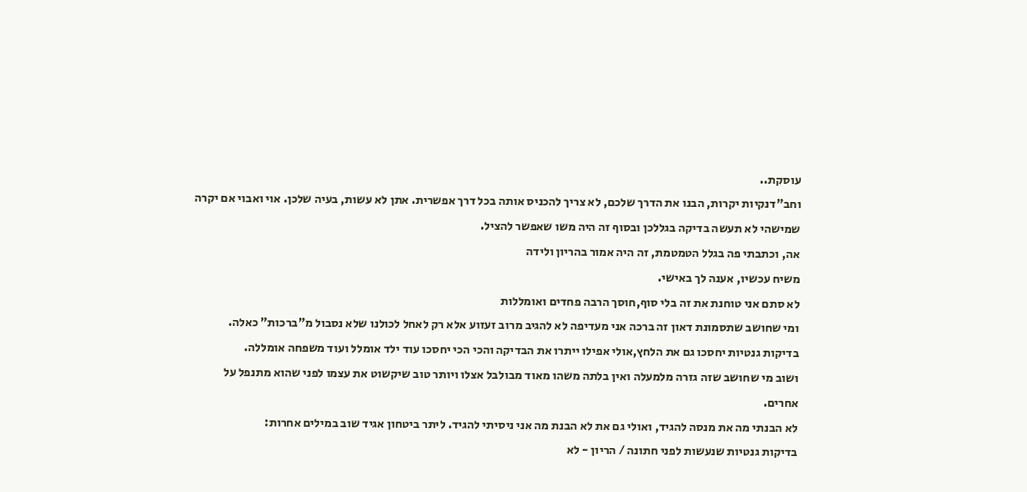עוסקת..
וחב"דנקיות יקרות, הבנו את הדרך שלכם, לא צריך להכניס אותה בכל דרך אפשרית. אתן לא עשות, בעיה שלכן. אוי ואבוי אם יקרה שמישהי לא תעשה בדיקה בגללכן ובסוף זה היה משו שאפשר להציל.
אה, וכתבתי פה בגלל הטמטמת, זה היה אמור בהריון ולידה
משיח עכשיו, אענה לך באישי.
לא סתם אני טוחנת את זה בלי סוף,חוסך הרבה פחדים ואומללות
ומי שחושב שתסמונת דאון זה ברכה אני מעדיפה לא להגיב מרוב זעזוע אלא רק לאחל לכולנו שלא נסבול מ"ברכות" כאלה.
בדיקות גנטיות יחסכו גם את הלחץ,אולי אפילו ייתרו את הבדיקה והכי הכי יחסכו עוד ילד אומלל ועוד משפחה אומללה.
ושוב מי שחושב שזה גזרה מלמעלה ואין בלתה משהו מאוד מבולבל אצלו ויותר טוב שיקשוט את עצמו לפני שהוא מתנפל על אחרים.
לא הבנתי מה את מנסה להגיד, ואולי גם את לא הבנת מה אני ניסיתי להגיד. ליתר ביטחון אגיד שוב במילים אחרות:
בדיקות גנטיות שנעשות לפני חתונה / הריון - לא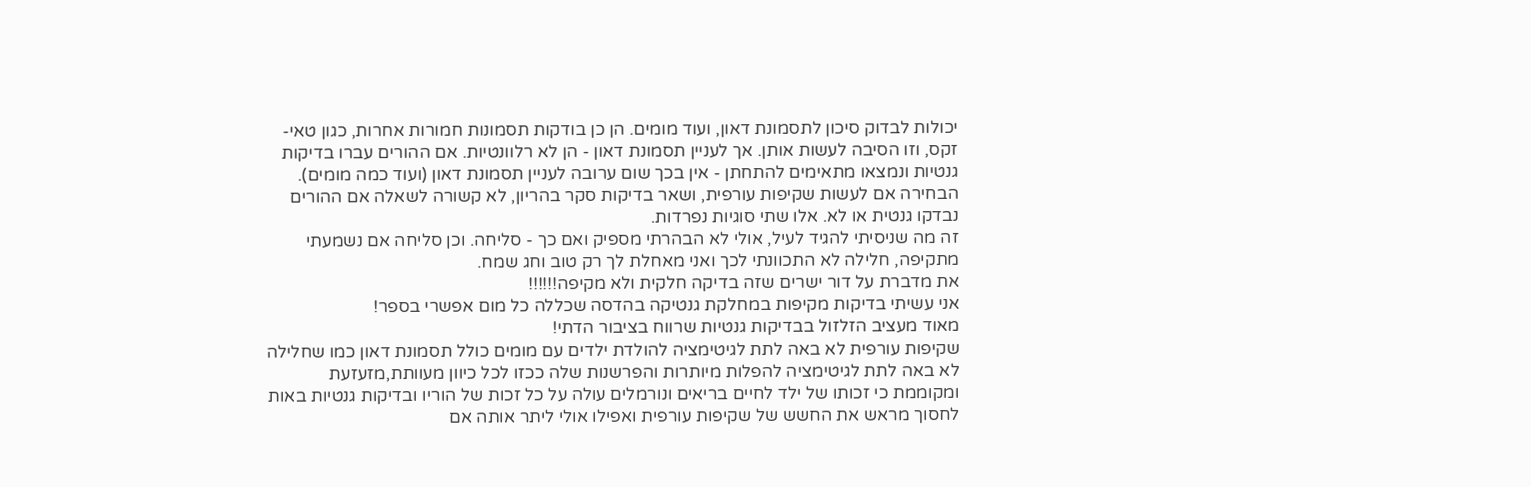יכולות לבדוק סיכון לתסמונת דאון, ועוד מומים. הן כן בודקות תסמונות חמורות אחרות, כגון טאי-זקס, וזו הסיבה לעשות אותן. אך לעניין תסמונת דאון - הן לא רלוונטיות. אם ההורים עברו בדיקות גנטיות ונמצאו מתאימים להתחתן - אין בכך שום ערובה לעניין תסמונת דאון (ועוד כמה מומים). הבחירה אם לעשות שקיפות עורפית, ושאר בדיקות סקר בהריון, לא קשורה לשאלה אם ההורים נבדקו גנטית או לא. אלו שתי סוגיות נפרדות.
זה מה שניסיתי להגיד לעיל, אולי לא הבהרתי מספיק ואם כך - סליחה. וכן סליחה אם נשמעתי מתקיפה, חלילה לא התכוונתי לכך ואני מאחלת לך רק טוב וחג שמח.
את מדברת על דור ישרים שזה בדיקה חלקית ולא מקיפה!!!!!!
אני עשיתי בדיקות מקיפות במחלקת גנטיקה בהדסה שכללה כל מום אפשרי בספר!
מאוד מעציב הזלזול בבדיקות גנטיות שרווח בציבור הדתי!
שקיפות עורפית לא באה לתת לגיטימציה להולדת ילדים עם מומים כולל תסמונת דאון כמו שחלילה לא באה לתת לגיטימציה להפלות מיותרות והפרשנות שלה ככזו לכל כיוון מעוותת,מזעזעת ומקוממת כי זכותו של ילד לחיים בריאים ונורמלים עולה על כל זכות של הוריו ובדיקות גנטיות באות לחסוך מראש את החשש של שקיפות עורפית ואפילו אולי ליתר אותה אם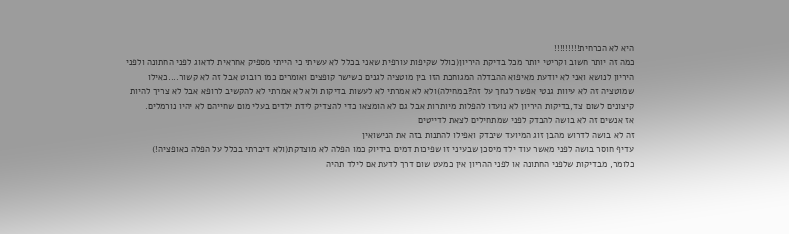היא לא הכרחית!!!!!!!!!
כמה זה יותר חשוב וקריטי יותר מכל בדיקת היריון(כולל שקיפות עורפית שאני בכלל לא עשיתי כי הייתי מספיק אחראית לדאוג לפני החתונה ולפני היריון לנושא ואני לא יודעת מאיפוא ההבדלה המגוחכת הזו בין מוטציה לגנים כשישר קופצים ואומרים כמו רובוט אבל זה לא קשור....כאילו שמוטציה זה לא עיוות גנטי אפשר לגחך על זה?במחילה)ולא לא אמרתי לא לעשות בדיקות ולא לא אמרתי לא להקשיב לרופא אבל לא צריך להיות קיצונים לשום צד,בדיקות היריון לא נועדו להפלות מיותרות אבל גם לא הומצאו כדי להצדיק לידת ילדים בעלי מום שחייהם לא יהיו נורמלים.
אז אנשים זה לא בושה להבדק לפני שמתחילים לצאת לדייטים
זה לא בושה לדרוש מהבן זוג המיועד שיבדק ואפילו להתנות בזה את הנישואין
עדיף חוסר בושה לפני מאשר עוד ילד מיסכן שבעיני זו שפיכות דמים בידיוק כמו הפלה לא מוצדקת(ולא דיברתי בכלל על הפלה כאופציה!)
כלומר, מבדיקות שלפני החתונה או לפני ההריון אין כמעט שום דרך לדעת אם לילד תהיה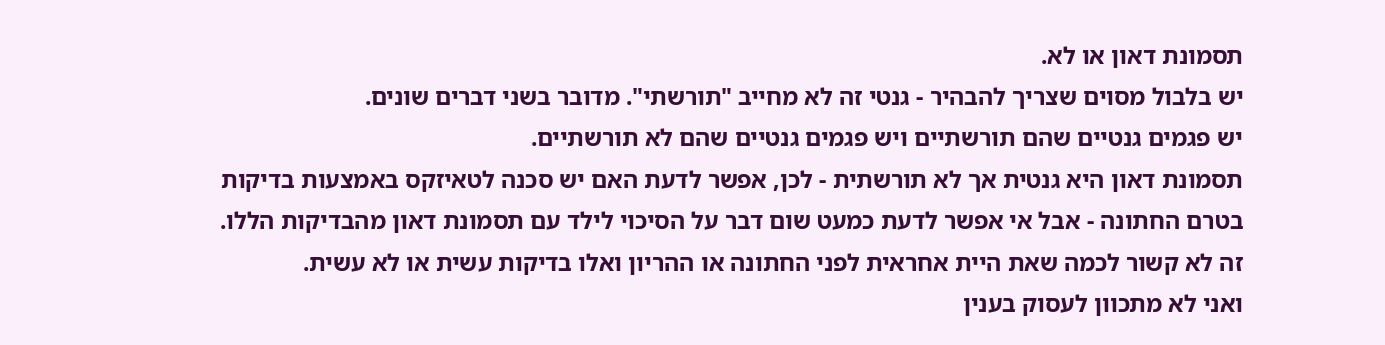תסמונת דאון או לא.
יש בלבול מסוים שצריך להבהיר - גנטי זה לא מחייב "תורשתי". מדובר בשני דברים שונים.
יש פגמים גנטיים שהם תורשתיים ויש פגמים גנטיים שהם לא תורשתיים.
תסמונת דאון היא גנטית אך לא תורשתית - לכן, אפשר לדעת האם יש סכנה לטאיזקס באמצעות בדיקות בטרם החתונה - אבל אי אפשר לדעת כמעט שום דבר על הסיכוי לילד עם תסמונת דאון מהבדיקות הללו.
זה לא קשור לכמה שאת היית אחראית לפני החתונה או ההריון ואלו בדיקות עשית או לא עשית.
ואני לא מתכוון לעסוק בענין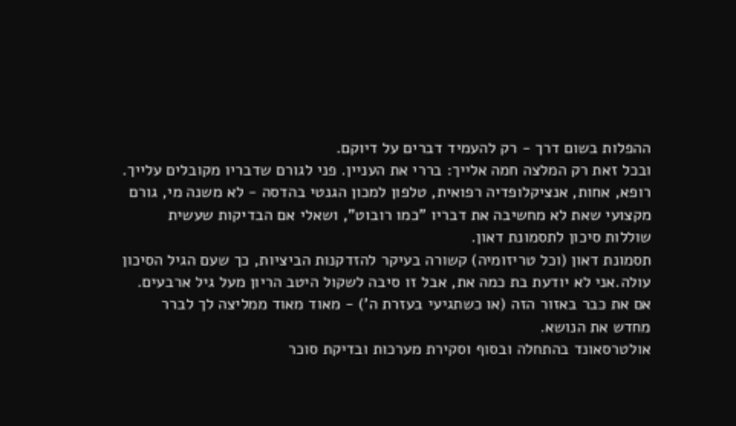ההפלות בשום דרך - רק להעמיד דברים על דיוקם.
ובכל זאת רק המלצה חמה אלייך: בררי את העניין. פני לגורם שדבריו מקובלים עלייך. רופא, אחות, אנציקלופדיה רפואית, טלפון למכון הגנטי בהדסה - לא משנה מי, גורם מקצועי שאת לא מחשיבה את דבריו "כמו רובוט", ושאלי אם הבדיקות שעשית שוללות סיכון לתסמונת דאון.
תסמונת דאון (וכל טריזומיה) קשורה בעיקר להזדקנות הביציות, כך שעם הגיל הסיכון עולה.אני לא יודעת בת כמה את, אבל זו סיבה לשקול היטב הריון מעל גיל ארבעים. אם את כבר באזור הזה (או כשתגיעי בעזרת ה') - מאוד מאוד ממליצה לך לברר מחדש את הנושא.
אולטרסאונד בהתחלה ובסוף וסקירת מערכות ובדיקת סוכר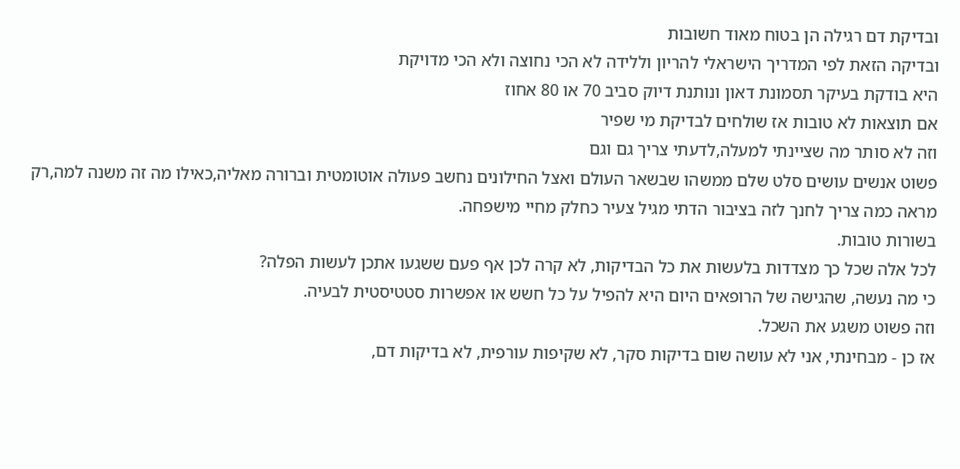ובדיקת דם רגילה הן בטוח מאוד חשובות
ובדיקה הזאת לפי המדריך הישראלי להריון וללידה לא הכי נחוצה ולא הכי מדויקת
היא בודקת בעיקר תסמונת דאון ונותנת דיוק סביב 70 או 80 אחוז
אם תוצאות לא טובות אז שולחים לבדיקת מי שפיר
וזה לא סותר מה שציינתי למעלה,לדעתי צריך גם וגם
פשוט אנשים עושים סלט שלם ממשהו שבשאר העולם ואצל החילונים נחשב פעולה אוטומטית וברורה מאליה,כאילו מה זה משנה למה,רק מראה כמה צריך לחנך לזה בציבור הדתי מגיל צעיר כחלק מחיי מישפחה.
בשורות טובות.
לכל אלה שכל כך מצדדות בלעשות את כל הבדיקות, לא קרה לכן אף פעם ששגעו אתכן לעשות הפלה?
כי מה נעשה, שהגישה של הרופאים היום היא להפיל על כל חשש או אפשרות סטטיסטית לבעיה.
וזה פשוט משגע את השכל.
אז כן - מבחינתי, אני לא עושה שום בדיקות סקר, לא שקיפות עורפית, לא בדיקות דם,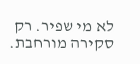לא מי שפיר. רק סקירה מורחבת.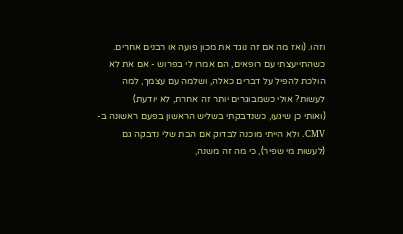וזהו. (ואז מה אם זה נוגד את מכון פועה או רבנים אחרים. כשהתייעצתי עם רופאים, הם אמרו לי בפרוש - אם את לא הולכת להפיל על דברים כאלה, ושלמה עם עצמך, למה לעשות? אולי כשמבוגרים יותר זה אחרת, לא יודעת)
(ואותי כן שיגעו, כשנדבקתי בשליש הראשון בפעם ראשונה ב-CMV. ולא הייתי מוכנה לבדוק אם הבת שלי נדבקה גם (לעשות מי שפיר), כי מה זה משנה,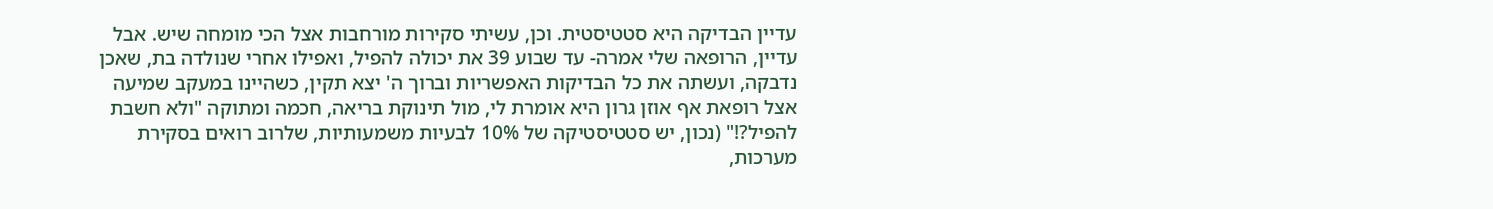עדיין הבדיקה היא סטטיסטית. וכן, עשיתי סקירות מורחבות אצל הכי מומחה שיש. אבל עדיין, הרופאה שלי אמרה- עד שבוע 39 את יכולה להפיל, ואפילו אחרי שנולדה בת, שאכן נדבקה, ועשתה את כל הבדיקות האפשריות וברוך ה' יצא תקין, כשהיינו במעקב שמיעה אצל רופאת אף אוזן גרון היא אומרת לי, מול תינוקת בריאה, חכמה ומתוקה "ולא חשבת להפיל?!" (נכון, יש סטטיסטיקה של 10% לבעיות משמעותיות, שלרוב רואים בסקירת מערכות,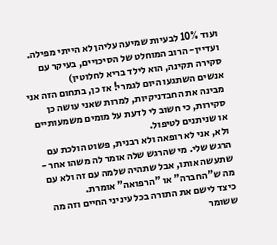ועוד 10% לבעיות שמיעה עליהן לא הייתי מפילה. ועדיין- הרוב המוחלט של הסיכויים, בעיקר עם סקירה תקינה, הוא לילד בריא לחלוטין)
אנשים השתגעו היום לגמרי! אז כן, בתחום הזה אני מבינה את החבדניקיות, למרות שאני עושה כן סקירות, כי חשוב לי לדעת על מומים משמעותיים או שניתנים לטיפול.
ולא, אני לא רופאה ולא רבנית, פשוט הולכת עם הרגש שלי. מי שהרגש שלה אומר לה משהו אחר - שתעשה אותו, אבל שתהיה שלמה עם זה ולא עם מה ש"החברה" או "הרפואה" אומרת.
כיצד לישם את התורה בכל עיניני החיים וזה מה ששומר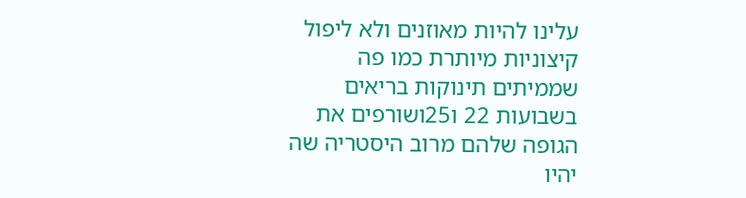עלינו להיות מאוזנים ולא ליפול קיצוניות מיותרת כמו פה שממיתים תינוקות בריאים בשבועות 22 ו25ושורפים את הגופה שלהם מרוב היסטריה שה יהיו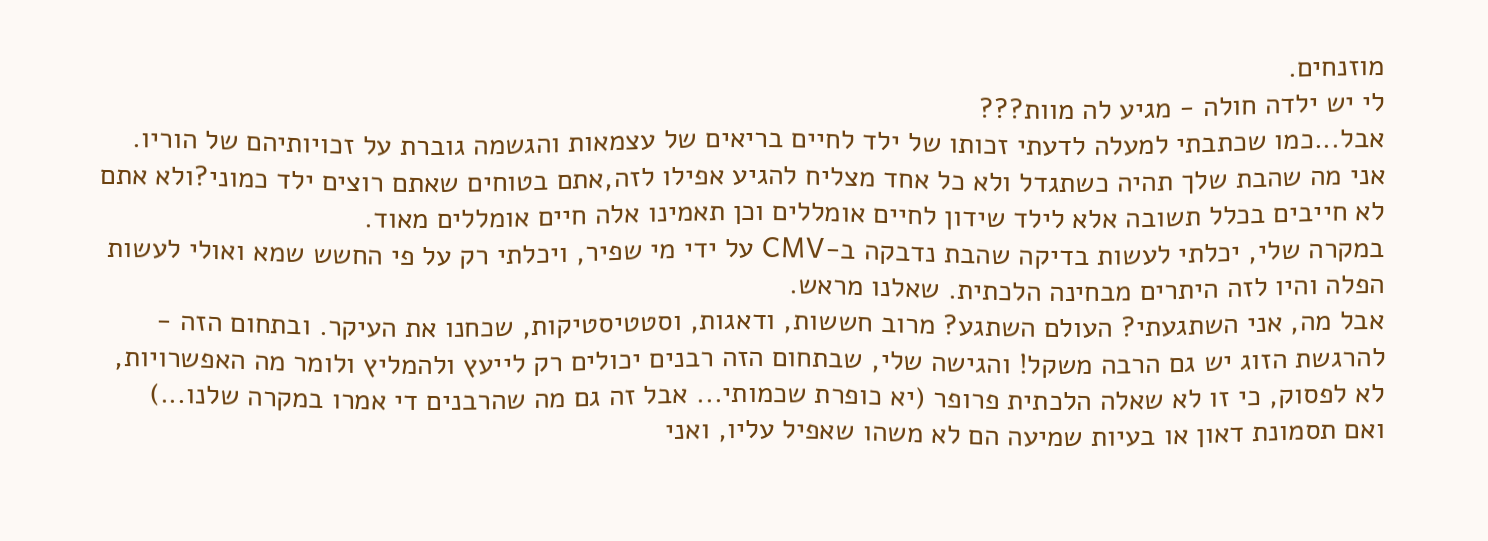מוזנחים.
לי יש ילדה חולה - מגיע לה מוות???
אבל...כמו שכתבתי למעלה לדעתי זכותו של ילד לחיים בריאים של עצמאות והגשמה גוברת על זכויותיהם של הוריו.
אני מה שהבת שלך תהיה כשתגדל ולא כל אחד מצליח להגיע אפילו לזה,אתם בטוחים שאתם רוצים ילד כמוני?ולא אתם לא חייבים בכלל תשובה אלא לילד שידון לחיים אומללים וכן תאמינו אלה חיים אומללים מאוד.
במקרה שלי, יכלתי לעשות בדיקה שהבת נדבקה ב-CMV על ידי מי שפיר, ויכלתי רק על פי החשש שמא ואולי לעשות הפלה והיו לזה היתרים מבחינה הלכתית. שאלנו מראש.
אבל מה, אני השתגעתי? העולם השתגע? מרוב חששות, ודאגות, וסטטיסטיקות, שכחנו את העיקר. ובתחום הזה - להרגשת הזוג יש גם הרבה משקל! והגישה שלי, שבתחום הזה רבנים יכולים רק לייעץ ולהמליץ ולומר מה האפשרויות, לא לפסוק, כי זו לא שאלה הלכתית פרופר (יא כופרת שכמותי... אבל זה גם מה שהרבנים די אמרו במקרה שלנו...)
ואם תסמונת דאון או בעיות שמיעה הם לא משהו שאפיל עליו, ואני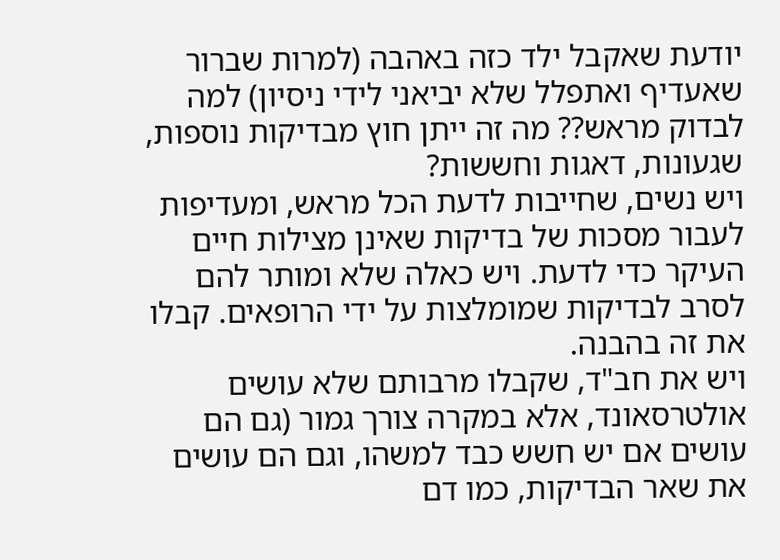יודעת שאקבל ילד כזה באהבה (למרות שברור שאעדיף ואתפלל שלא יביאני לידי ניסיון) למה לבדוק מראש?? מה זה ייתן חוץ מבדיקות נוספות, שגעונות, דאגות וחששות?
ויש נשים, שחייבות לדעת הכל מראש, ומעדיפות לעבור מסכות של בדיקות שאינן מצילות חיים העיקר כדי לדעת. ויש כאלה שלא ומותר להם לסרב לבדיקות שמומלצות על ידי הרופאים. קבלו את זה בהבנה.
ויש את חב"ד, שקבלו מרבותם שלא עושים אולטרסאונד, אלא במקרה צורך גמור (גם הם עושים אם יש חשש כבד למשהו, וגם הם עושים את שאר הבדיקות, כמו דם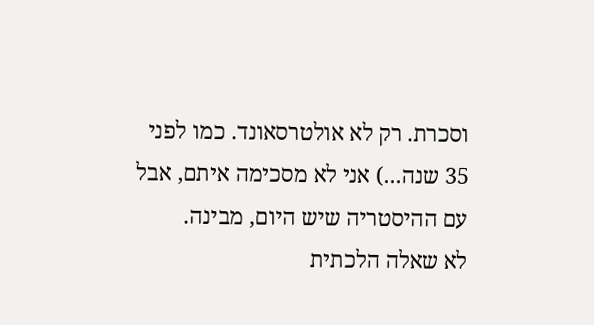וסכרת. רק לא אולטרסאונד. כמו לפני 35 שנה...) אני לא מסכימה איתם, אבל עם ההיסטריה שיש היום, מבינה.
לא שאלה הלכתית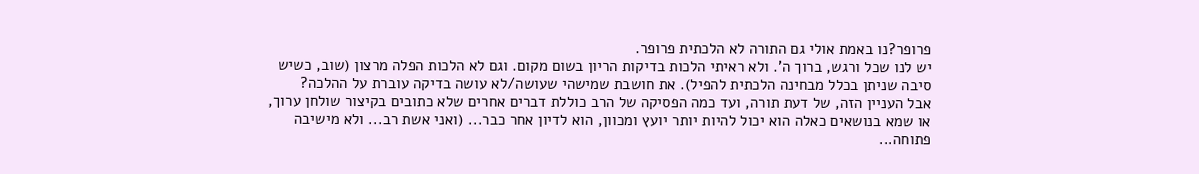פרופר?נו באמת אולי גם התורה לא הלכתית פרופר.
יש לנו שכל ורגש, ברוך ה'. ולא ראיתי הלכות בדיקות הריון בשום מקום. וגם לא הלכות הפלה מרצון (שוב, כשיש סיבה שניתן בכלל מבחינה הלכתית להפיל). את חושבת שמישהי שעושה/לא עושה בדיקה עוברת על ההלכה?
אבל העניין הזה, של דעת תורה, ועד כמה הפסיקה של הרב כוללת דברים אחרים שלא כתובים בקיצור שולחן ערוך, או שמא בנושאים כאלה הוא יכול להיות יותר יועץ ומכוון, הוא לדיון אחר כבר... (ואני אשת רב... ולא מישיבה פתוחה...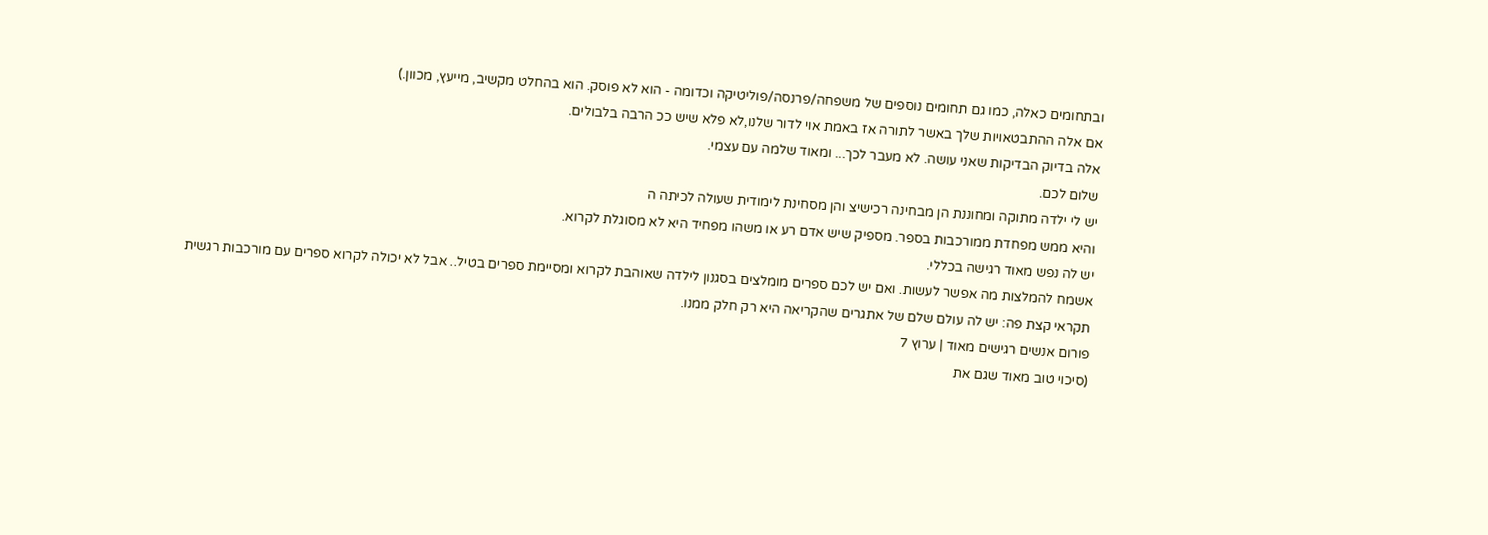ובתחומים כאלה, כמו גם תחומים נוספים של משפחה/פרנסה/פוליטיקה וכדומה - הוא לא פוסק. הוא בהחלט מקשיב, מייעץ, מכוון.)
אם אלה ההתבטאויות שלך באשר לתורה אז באמת אוי לדור שלנו,לא פלא שיש ככ הרבה בלבולים.
אלה בדיוק הבדיקות שאני עושה. לא מעבר לכך... ומאוד שלמה עם עצמי.
שלום לכם.
יש לי ילדה מתוקה ומחוננת הן מבחינה רכישיצ והן מסחינת לימודית שעולה לכיתה ה
והיא ממש מפחדת ממורכבות בספר. מספיק שיש אדם רע או משהו מפחיד היא לא מסוגלת לקרוא.
יש לה נפש מאוד רגישה בכללי.
אשמח להמלצות מה אפשר לעשות. ואם יש לכם ספרים מומלצים בסגנון לילדה שאוהבת לקרוא ומסיימת ספרים בטיל.. אבל לא יכולה לקרוא ספרים עם מורכבות רגשית
תקראי קצת פה: יש לה עולם שלם של אתגרים שהקריאה היא רק חלק ממנו.
פורום אנשים רגישים מאוד | ערוץ 7
(סיכוי טוב מאוד שגם את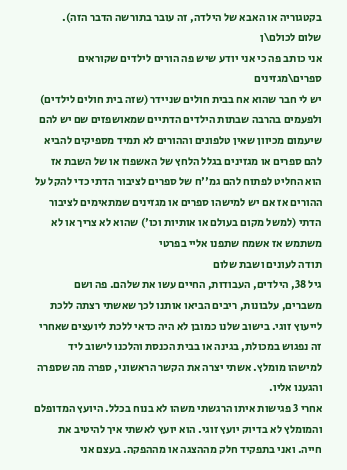בקטגוריה או האבא של הילדה, זה עובר בתורשה הדבר הזה).
שלום לכולם\ן
אני כותב פה כי אני יודע שיש פה הורים לילדים שקוראים ספרים\מגזינים
יש לי חבר שהוא אח בבית חולים שניידר (שזה בית חולים לילדים)
ולפעמים בהרבה שבתות הילדים הדתיים שמאושפזים שם יש להם שיעמום מכיוון שאין טלפונים וההורים לא תמיד מספיקים להביא להם ספרים או מגזינים בגלל הלחץ של האשפוז או של השבת אז הוא החליט לפתוח להם גמ''ח של ספרים לציבור הדתי כדי להקל על ההורים אז אם יש למישהו ספרים או מגזינים שמתאימים לציבור הדתי (למשל מקום בעולם או אותיות וכו') שהוא לא צריך או לא משתמש אז אשמח שתפנו אליי בפרטי
תודה לעונים ושבת שלום
גיל 38, הילדים, העבודות, החיים עשו את שלהם. פה ושם משברים, עלבונות, ריבים הביאו אותנו לכך שאשתי רצתה ללכת לייעוץ זוגי. בישוב שלנו כמובן לא היה כדאי ללכת ליועצים שאחרי זה נפגוש במכולת, בגינה או בבית הכנסת והלכנו לישוב ליד למישהו מומלץ. אשתי יצרה את הקשר הראשוני, ספרה מה שספרה והגענו אליו.
אחרי 3 פגישות איתו הרגשתי משהו לא בנוח בכלל. היועץ המדופלם והמומלץ לא בדיוק יועץ זוגי. הוא יועץ לאשתי איך להיטיב את חייה. ואני בתפקיד חלק מההצגה או מההפקה. בעצם אני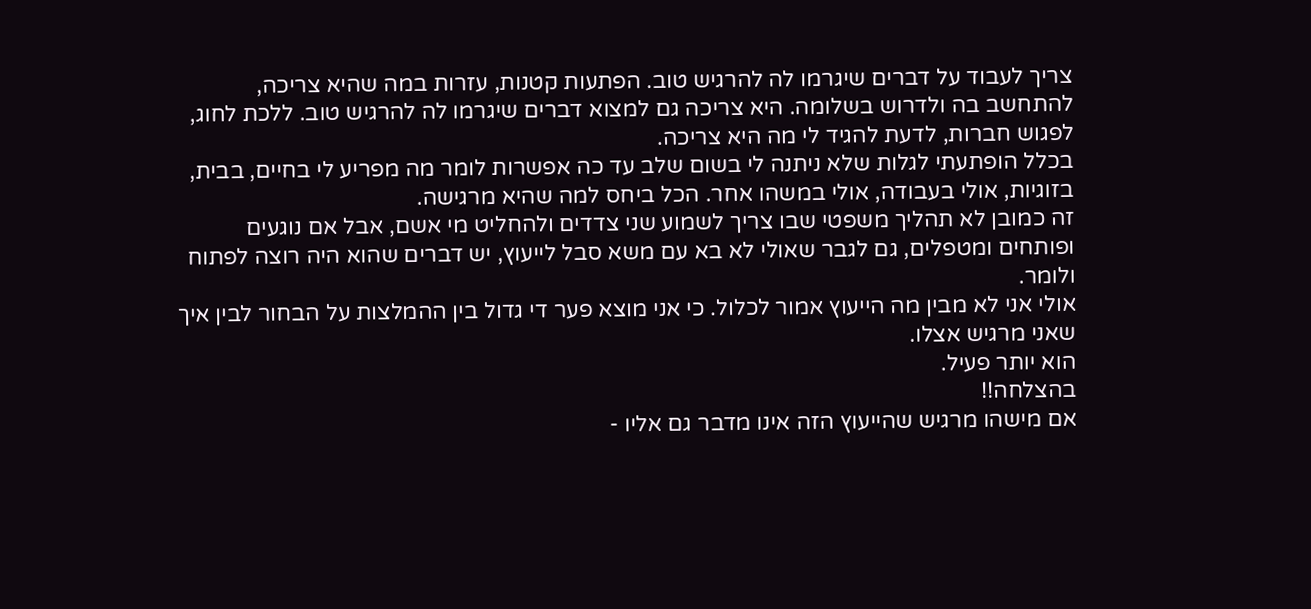צריך לעבוד על דברים שיגרמו לה להרגיש טוב. הפתעות קטנות, עזרות במה שהיא צריכה, להתחשב בה ולדרוש בשלומה. היא צריכה גם למצוא דברים שיגרמו לה להרגיש טוב. ללכת לחוג, לפגוש חברות, לדעת להגיד לי מה היא צריכה.
בכלל הופתעתי לגלות שלא ניתנה לי בשום שלב עד כה אפשרות לומר מה מפריע לי בחיים, בבית, בזוגיות, אולי בעבודה, אולי במשהו אחר. הכל ביחס למה שהיא מרגישה.
זה כמובן לא תהליך משפטי שבו צריך לשמוע שני צדדים ולהחליט מי אשם, אבל אם נוגעים ופותחים ומטפלים, גם לגבר שאולי לא בא עם משא סבל לייעוץ, יש דברים שהוא היה רוצה לפתוח ולומר.
אולי אני לא מבין מה הייעוץ אמור לכלול. כי אני מוצא פער די גדול בין ההמלצות על הבחור לבין איך שאני מרגיש אצלו.
הוא יותר פעיל.
בהצלחה!!
אם מישהו מרגיש שהייעוץ הזה אינו מדבר גם אליו -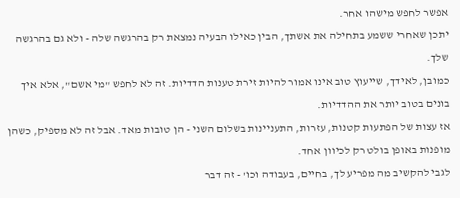אפשר לחפש מישהו אחר.
יתכן שאחרי ששמע בתחילה את אשתך, הבין כאילו הבעיה נמצאת רק בהרגשה שלה - ולא גם בהרגשה שלך.
כמובן, לאידך, שייעוץ טוב אינו אמור להיות זירת טענות הדדיות. זה לא לחפש "מי אשם", אלא איך בונים בטוב יותר את ההדדיות.
אז עצות של הפתעות קטנות, עזרות, התעניינות בשלום השני - הן טובות מאד. אבל זה לא מספיק, כשהן מופנות באופן בולט רק לכיוון אחד.
לגבי להקשיב מה מפריע לך, בחיים, בעבודה וכו' - זה דבר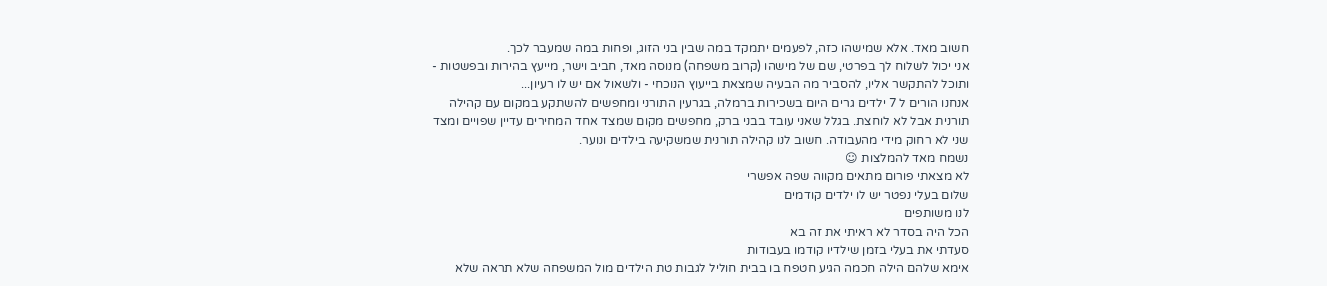חשוב מאד. אלא שמישהו כזה, לפעמים יתמקד במה שבין בני הזוג, ופחות במה שמעבר לכך.
אני יכול לשלוח לך בפרטי, שם של מישהו (קרוב משפחה) מנוסה מאד, חביב וישר, מייעץ בהירות ובפשטות - ותוכל להתקשר אליו, להסביר מה הבעיה שמצאת בייעוץ הנוכחי - ולשאול אם יש לו רעיון...
אנחנו הורים ל 7 ילדים גרים היום בשכירות ברמלה, בגרעין התורני ומחפשים להשתקע במקום עם קהילה תורנית אבל לא לוחצת. בגלל שאני עובד בבני ברק, מחפשים מקום שמצד אחד המחירים עדיין שפויים ומצד שני לא רחוק מידי מהעבודה. חשוב לנו קהילה תורנית שמשקיעה בילדים ונוער.
נשמח מאד להמלצות ☺
לא מצאתי פורום מתאים מקווה שפה אפשרי
שלום בעלי נפטר יש לו ילדים קודמים
לנו משותפים
הכל היה בסדר לא ראיתי את זה בא
סעדתי את בעלי בזמן שילדיו קודמו בעבודות
אימא שלהם הילה חכמה הגיע חטפח בו בבית חוליל לגבות טת הילדים מול המשפחה שלא תראה שלא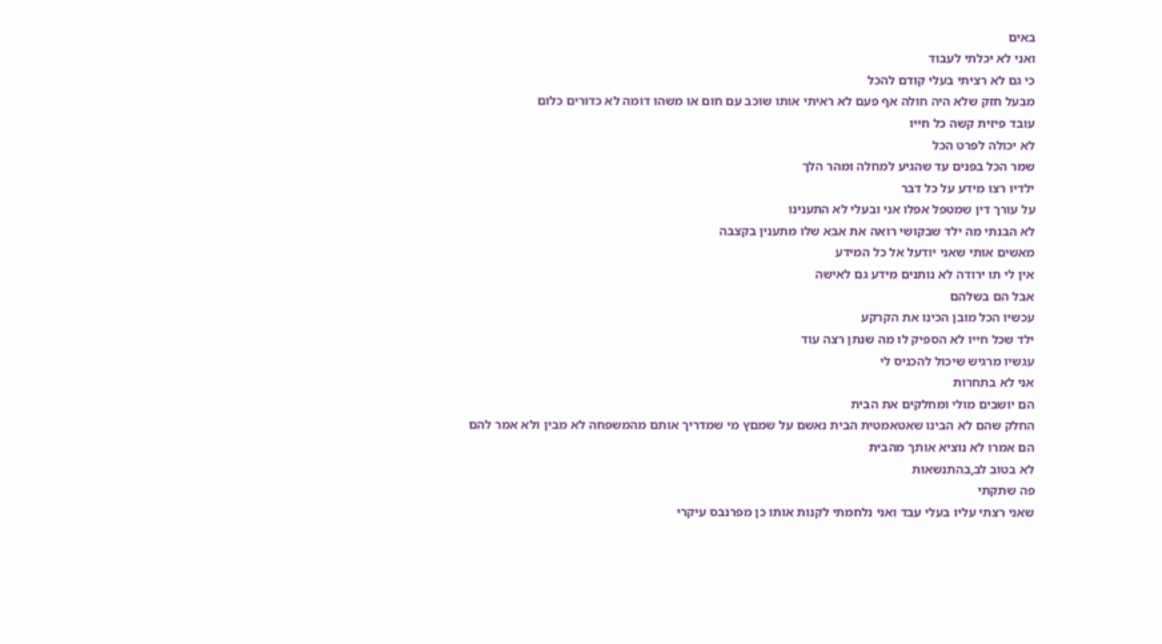באים
ואני לא יכלתי לעבוד
כי גם לא רציתי בעלי קודם להכל
מבעל חזק שלא היה חולה אף פעם לא ראיתי אותו שוכב עם חום או משהו דומה לא כדורים כלום
עובד פיזית קשה כל חייו
לא יכולה לפרט הכל
שמר הכל בפנים עד שהגיע למחלה ומהר הלך
ילדיו רצו מידע על כל דבר
על עורך דין שמטפל אפלו אני ובעלי לא התענינו
לא הבנתי מה ילד שבקושי רואה את אבא שלו מתענין בקצבה
מאשים אותי שאני יודעל אל כל המידע
אין לי תו ירודה לא נותנים מידע גם לאישה
אבל הם בשלהם
עכשיו הכל מובן הכינו את הקרקע
ילד שכל חייו לא הספיק לו מה שנתן רצה עוד
עגשיו מרגיש שיכול להכניס לי
אני לא בתחרות
הם יושבים מולי ומחלקים את הבית
החלק שהם לא הבינו שאטאמטית הבית נאשם על שמםץ מי שמדריך אותם מהמשפחה לא מבין ולא אמר להם
הם אמרו לא נוציא אותך מהבית
לא בטוב לב,בהתנשאות
פה שתקתי
שאני רצתי עליו בעלי עבד ואני נלחמתי לקנות אותו כן מפרנבס עיקרי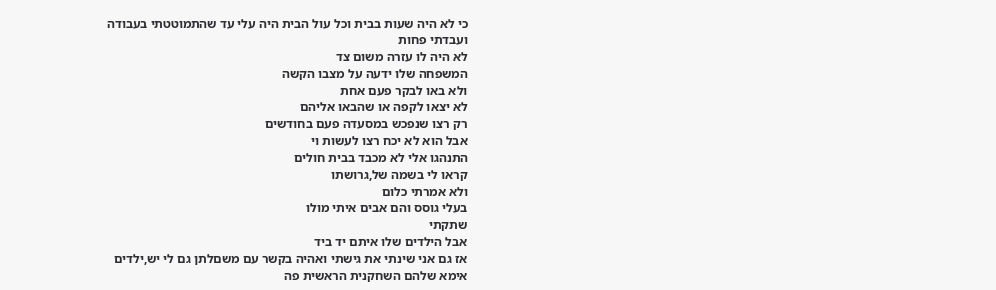כי לא היה שעות בבית וכל עול הבית היה עלי עד שהתמוטטתי בעבודה
ועבדתי פחות
לא היה לו עזרה משום צד
המשפחה שלו ידעה על מצבו הקשה
ולא באו לבקר פעם אחת
לא יצאו לקפה או שהבאו אליהם
רק רצו שנפכש במסעדה פעם בחודשים
אבל הוא לא יכח רצו לעשות וי
התנהגו אלי לא מכבד בבית חולים
קראו לי בשמה של,גרושתו
ולא אמרתי כלום
בעלי גוסס והם אבים איתי מולו
שתקתי
אבל הילדים שלו איתם יד ביד
אז גם אני שינתי את גישתי ואהיה בקשר עם משםלתן גם לי יש,ילדים
אימא שלהם השחקנית הראשית פה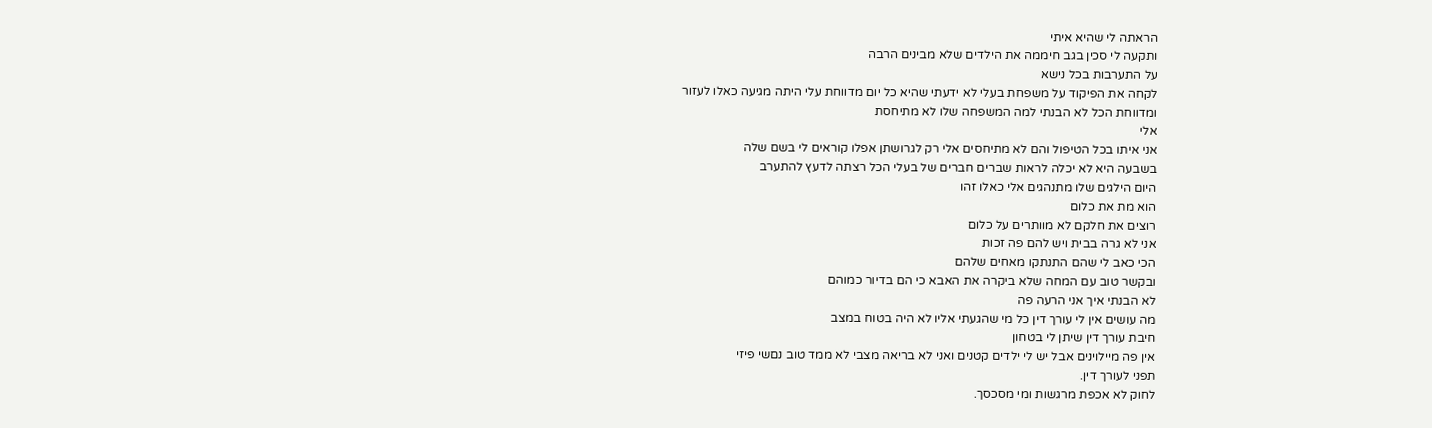הראתה לי שהיא איתי
ותקעה לי סכין בגב חיממה את הילדים שלא מבינים הרבה
על התערבות בכל נישא
לקחה את הפיקוד על משפחת בעלי לא ידעתי שהיא כל יום מדווחת עלי היתה מגיעה כאלו לעזור
ומדווחת הכל לא הבנתי למה המשפחה שלו לא מתיחסת
אלי
אני איתו בכל הטיפול והם לא מתיחסים אלי רק לגרושתן אפלו קוראים לי בשם שלה
בשבעה היא לא יכלה לראות שברים חברים של בעלי הכל רצתה לדעץ להתערב
היום הילגים שלו מתנהגים אלי כאלו זהו
הוא מת את כלום
רוצים את חלקם לא מוותרים על כלום
אני לא גרה בבית ויש להם פה זכות
הכי כאב לי שהם התנתקו מאחים שלהם
ובקשר טוב עם המחה שלא ביקרה את האבא כי הם בדיור כמוהם
לא הבנתי איך אני הרעה פה
מה עושים אין לי עורך דין כל מי שהגעתי אליו לא היה בטוח במצב
חיבת עורך דין שיתן לי בטחון
אין פה מיילוינים אבל יש לי ילדים קטנים ואני לא בריאה מצבי לא ממד טוב נםשי פיזי
תפני לעורך דין.
לחוק לא אכפת מרגשות ומי מסכסך.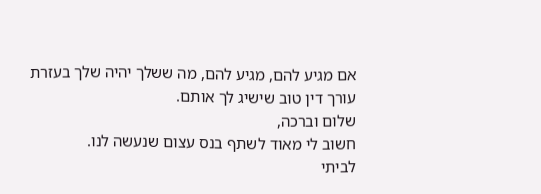אם מגיע להם, מגיע להם, מה ששלך יהיה שלך בעזרת עורך דין טוב שישיג לך אותם.
שלום וברכה,
חשוב לי מאוד לשתף בנס עצום שנעשה לנו.
לביתי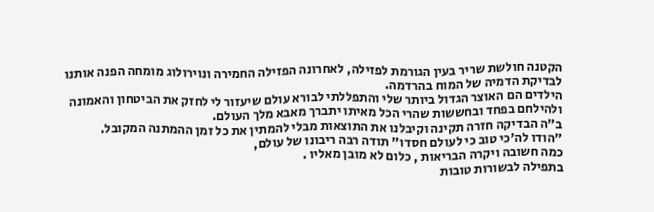הקטנה חולשת שריר בעין הגורמת לפזילה, לאחרונה הפזילה החמירה ונוירולוג מומחה הפנה אותנו לבדיקת הדמיה של המוח בהרדמה.
הילדים הם האוצר הגדול ביותר שלי והתפללתי לבורא עולם שיעזור לי לחזק את הביטחון והאמונה ולהילחם בפחד ובחששות שהרי הכל מאיתו יתברך מאבא מלך העולם.
ב"ה הבדיקה חזרה תקינה וקיבלנו את התוצאות מבלי להמתין את כל זמן ההמתנה המקובל.
"הודו לה'כי טוב כי לעולם חסדו" תודה רבה ריבונו של עולם,
כמה חשובה ויקרה הבריאות , כלום לא מובן מאליו .
בתפילה לבשורות טובות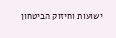ישועות וחיזוק הביטחון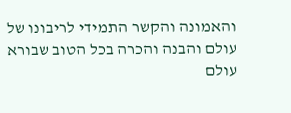והאמונה והקשר התמידי לריבונו של עולם והבנה והכרה בכל הטוב שבורא עולם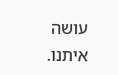עושה איתנו.